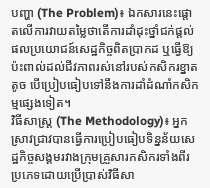បញ្ហា (The Problem)៖ ឯកសារនេះផ្តោតលើការវាយតម្លៃថាតើការដាំដុះថ្នាំជក់ផ្តល់ផលប្រយោជន៍សេដ្ឋកិច្ចពិតប្រាកដ ឬធ្វើឱ្យប៉ះពាល់ដល់ជីវភាពរស់នៅរបស់កសិករខ្នាតតូច បើប្រៀបធៀបទៅនឹងការដាំដំណាំកសិកម្មផ្សេងទៀត។
វិធីសាស្ត្រ (The Methodology)៖ អ្នកស្រាវជ្រាវបានធ្វើការប្រៀបធៀបទិន្នន័យសេដ្ឋកិច្ចសង្គមរវាងក្រុមគ្រួសារកសិករទាំងពីរប្រភេទដោយប្រើប្រាស់វិធីសា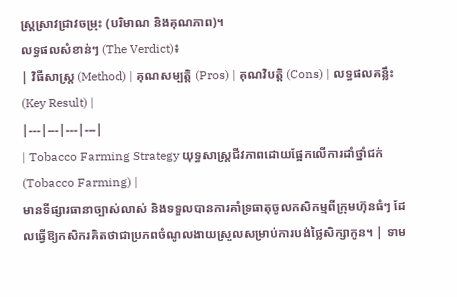ស្ត្រស្រាវជ្រាវចម្រុះ (បរិមាណ និងគុណភាព)។
លទ្ធផលសំខាន់ៗ (The Verdict)៖
| វិធីសាស្ត្រ (Method) | គុណសម្បត្តិ (Pros) | គុណវិបត្តិ (Cons) | លទ្ធផលគន្លឹះ (Key Result) |
|---|---|---|---|
| Tobacco Farming Strategy យុទ្ធសាស្ត្រជីវភាពដោយផ្អែកលើការដាំថ្នាំជក់ (Tobacco Farming) |
មានទីផ្សារធានាច្បាស់លាស់ និងទទួលបានការគាំទ្រធាតុចូលកសិកម្មពីក្រុមហ៊ុនធំៗ ដែលធ្វើឱ្យកសិករគិតថាជាប្រភពចំណូលងាយស្រួលសម្រាប់ការបង់ថ្លៃសិក្សាកូន។ | ទាម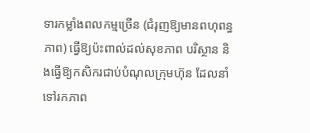ទារកម្លាំងពលកម្មច្រើន (ជំរុញឱ្យមានពហុពន្ធភាព) ធ្វើឱ្យប៉ះពាល់ដល់សុខភាព បរិស្ថាន និងធ្វើឱ្យកសិករជាប់បំណុលក្រុមហ៊ុន ដែលនាំទៅរកភាព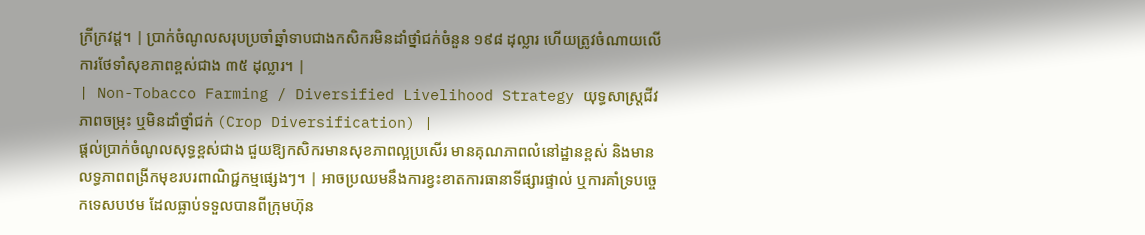ក្រីក្រវដ្ត។ | ប្រាក់ចំណូលសរុបប្រចាំឆ្នាំទាបជាងកសិករមិនដាំថ្នាំជក់ចំនួន ១៩៨ ដុល្លារ ហើយត្រូវចំណាយលើការថែទាំសុខភាពខ្ពស់ជាង ៣៥ ដុល្លារ។ |
| Non-Tobacco Farming / Diversified Livelihood Strategy យុទ្ធសាស្ត្រជីវភាពចម្រុះ ឬមិនដាំថ្នាំជក់ (Crop Diversification) |
ផ្តល់ប្រាក់ចំណូលសុទ្ធខ្ពស់ជាង ជួយឱ្យកសិករមានសុខភាពល្អប្រសើរ មានគុណភាពលំនៅដ្ឋានខ្ពស់ និងមានលទ្ធភាពពង្រីកមុខរបរពាណិជ្ជកម្មផ្សេងៗ។ | អាចប្រឈមនឹងការខ្វះខាតការធានាទីផ្សារផ្ទាល់ ឬការគាំទ្របច្ចេកទេសបឋម ដែលធ្លាប់ទទួលបានពីក្រុមហ៊ុន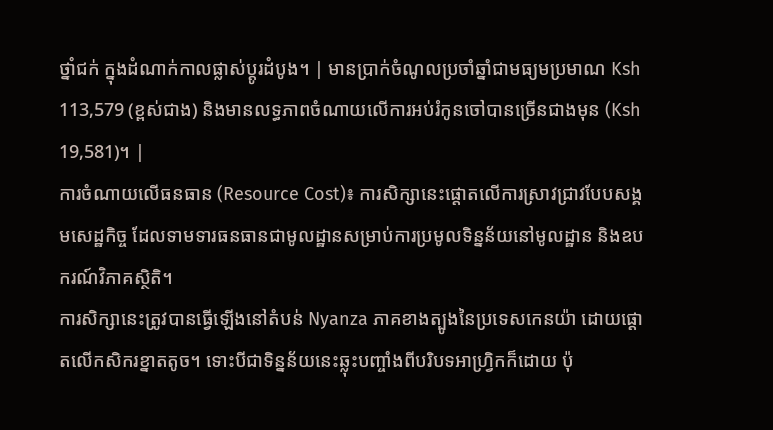ថ្នាំជក់ ក្នុងដំណាក់កាលផ្លាស់ប្តូរដំបូង។ | មានប្រាក់ចំណូលប្រចាំឆ្នាំជាមធ្យមប្រមាណ Ksh 113,579 (ខ្ពស់ជាង) និងមានលទ្ធភាពចំណាយលើការអប់រំកូនចៅបានច្រើនជាងមុន (Ksh 19,581)។ |
ការចំណាយលើធនធាន (Resource Cost)៖ ការសិក្សានេះផ្តោតលើការស្រាវជ្រាវបែបសង្គមសេដ្ឋកិច្ច ដែលទាមទារធនធានជាមូលដ្ឋានសម្រាប់ការប្រមូលទិន្នន័យនៅមូលដ្ឋាន និងឧបករណ៍វិភាគស្ថិតិ។
ការសិក្សានេះត្រូវបានធ្វើឡើងនៅតំបន់ Nyanza ភាគខាងត្បូងនៃប្រទេសកេនយ៉ា ដោយផ្តោតលើកសិករខ្នាតតូច។ ទោះបីជាទិន្នន័យនេះឆ្លុះបញ្ចាំងពីបរិបទអាហ្រ្វិកក៏ដោយ ប៉ុ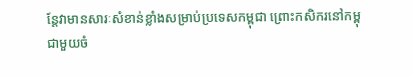ន្តែវាមានសារៈសំខាន់ខ្លាំងសម្រាប់ប្រទេសកម្ពុជា ព្រោះកសិករនៅកម្ពុជាមួយចំ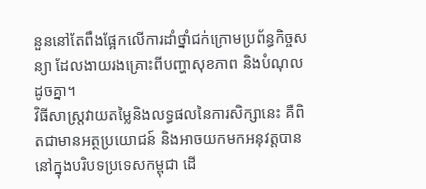នួននៅតែពឹងផ្អែកលើការដាំថ្នាំជក់ក្រោមប្រព័ន្ធកិច្ចសន្យា ដែលងាយរងគ្រោះពីបញ្ហាសុខភាព និងបំណុលដូចគ្នា។
វិធីសាស្ត្រវាយតម្លៃនិងលទ្ធផលនៃការសិក្សានេះ គឺពិតជាមានអត្ថប្រយោជន៍ និងអាចយកមកអនុវត្តបាននៅក្នុងបរិបទប្រទេសកម្ពុជា ដើ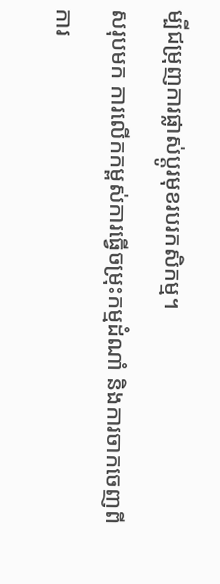ម្បីជម្រុញការផ្លាស់ប្តូរមុខរបរកសិកម្ម។
សរុបមក ការលើកកម្ពស់ការធ្វើចម្រុះកម្មដំណាំ និងការចាកចេញពីការ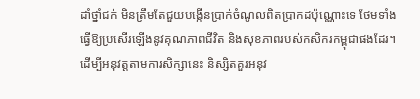ដាំថ្នាំជក់ មិនត្រឹមតែជួយបង្កើនប្រាក់ចំណូលពិតប្រាកដប៉ុណ្ណោះទេ ថែមទាំងធ្វើឱ្យប្រសើរឡើងនូវគុណភាពជីវិត និងសុខភាពរបស់កសិករកម្ពុជាផងដែរ។
ដើម្បីអនុវត្តតាមការសិក្សានេះ និស្សិតគួរអនុវ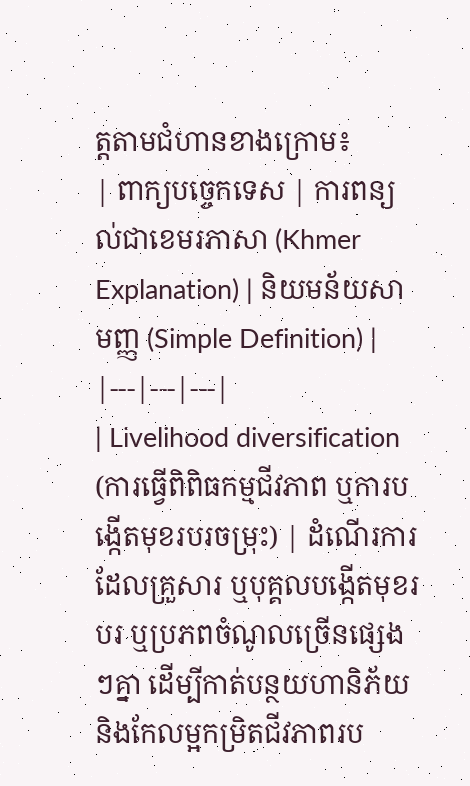ត្តតាមជំហានខាងក្រោម៖
| ពាក្យបច្ចេកទេស | ការពន្យល់ជាខេមរភាសា (Khmer Explanation) | និយមន័យសាមញ្ញ (Simple Definition) |
|---|---|---|
| Livelihood diversification (ការធ្វើពិពិធកម្មជីវភាព ឬការបង្កើតមុខរបរចម្រុះ) | ដំណើរការដែលគ្រួសារ ឬបុគ្គលបង្កើតមុខរបរ ឬប្រភពចំណូលច្រើនផ្សេងៗគ្នា ដើម្បីកាត់បន្ថយហានិភ័យ និងកែលម្អកម្រិតជីវភាពរប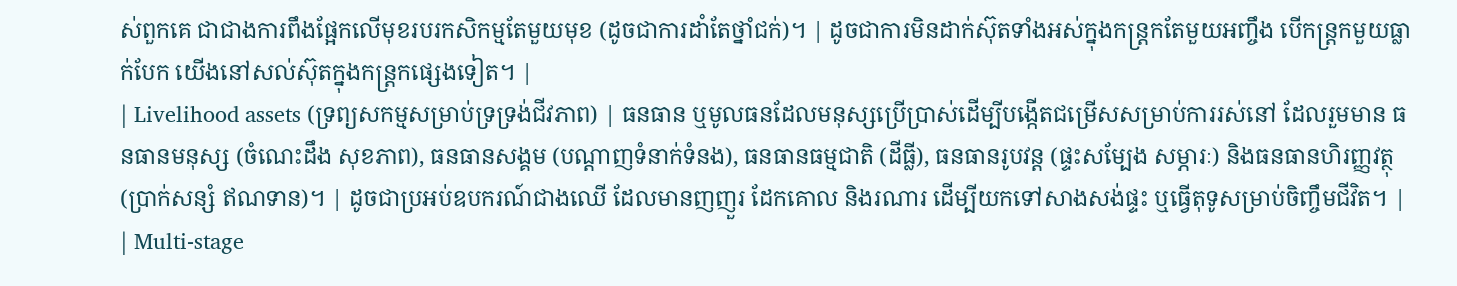ស់ពួកគេ ជាជាងការពឹងផ្អែកលើមុខរបរកសិកម្មតែមួយមុខ (ដូចជាការដាំតែថ្នាំជក់)។ | ដូចជាការមិនដាក់ស៊ុតទាំងអស់ក្នុងកន្ត្រកតែមួយអញ្ចឹង បើកន្ត្រកមួយធ្លាក់បែក យើងនៅសល់ស៊ុតក្នុងកន្ត្រកផ្សេងទៀត។ |
| Livelihood assets (ទ្រព្យសកម្មសម្រាប់ទ្រទ្រង់ជីវភាព) | ធនធាន ឬមូលធនដែលមនុស្សប្រើប្រាស់ដើម្បីបង្កើតជម្រើសសម្រាប់ការរស់នៅ ដែលរួមមាន ធនធានមនុស្ស (ចំណេះដឹង សុខភាព), ធនធានសង្គម (បណ្តាញទំនាក់ទំនង), ធនធានធម្មជាតិ (ដីធ្លី), ធនធានរូបវន្ត (ផ្ទះសម្បែង សម្ភារៈ) និងធនធានហិរញ្ញវត្ថុ (ប្រាក់សន្សំ ឥណទាន)។ | ដូចជាប្រអប់ឧបករណ៍ជាងឈើ ដែលមានញញួរ ដែកគោល និងរណារ ដើម្បីយកទៅសាងសង់ផ្ទះ ឬធ្វើតុទូសម្រាប់ចិញ្ចឹមជីវិត។ |
| Multi-stage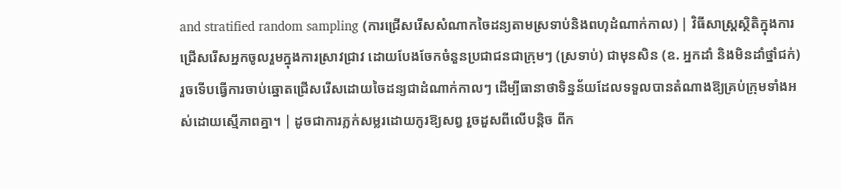and stratified random sampling (ការជ្រើសរើសសំណាកចៃដន្យតាមស្រទាប់និងពហុដំណាក់កាល) | វិធីសាស្ត្រស្ថិតិក្នុងការជ្រើសរើសអ្នកចូលរួមក្នុងការស្រាវជ្រាវ ដោយបែងចែកចំនួនប្រជាជនជាក្រុមៗ (ស្រទាប់) ជាមុនសិន (ឧ. អ្នកដាំ និងមិនដាំថ្នាំជក់) រួចទើបធ្វើការចាប់ឆ្នោតជ្រើសរើសដោយចៃដន្យជាដំណាក់កាលៗ ដើម្បីធានាថាទិន្នន័យដែលទទួលបានតំណាងឱ្យគ្រប់ក្រុមទាំងអស់ដោយស្មើភាពគ្នា។ | ដូចជាការភ្លក់សម្លរដោយកូរឱ្យសព្វ រួចដួសពីលើបន្តិច ពីក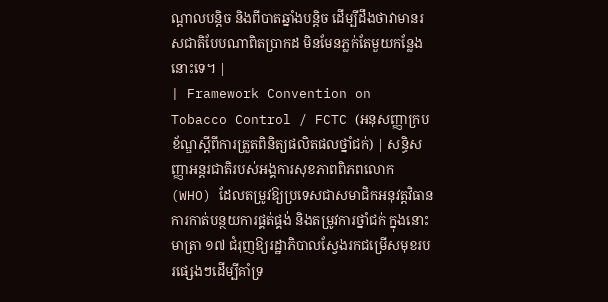ណ្តាលបន្តិច និងពីបាតឆ្នាំងបន្តិច ដើម្បីដឹងថាវាមានរសជាតិបែបណាពិតប្រាកដ មិនមែនភ្លក់តែមួយកន្លែងនោះទេ។ |
| Framework Convention on Tobacco Control / FCTC (អនុសញ្ញាក្របខ័ណ្ឌស្តីពីការត្រួតពិនិត្យផលិតផលថ្នាំជក់) | សន្ធិសញ្ញាអន្តរជាតិរបស់អង្គការសុខភាពពិភពលោក (WHO) ដែលតម្រូវឱ្យប្រទេសជាសមាជិកអនុវត្តវិធានការកាត់បន្ថយការផ្គត់ផ្គង់ និងតម្រូវការថ្នាំជក់ ក្នុងនោះមាត្រា ១៧ ជំរុញឱ្យរដ្ឋាភិបាលស្វែងរកជម្រើសមុខរបរផ្សេងៗដើម្បីគាំទ្រ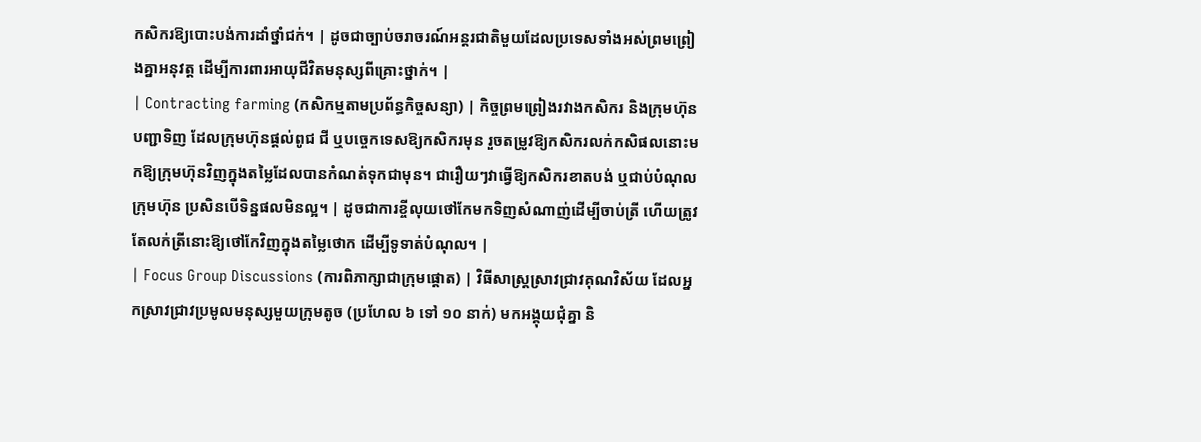កសិករឱ្យបោះបង់ការដាំថ្នាំជក់។ | ដូចជាច្បាប់ចរាចរណ៍អន្តរជាតិមួយដែលប្រទេសទាំងអស់ព្រមព្រៀងគ្នាអនុវត្ត ដើម្បីការពារអាយុជីវិតមនុស្សពីគ្រោះថ្នាក់។ |
| Contracting farming (កសិកម្មតាមប្រព័ន្ធកិច្ចសន្យា) | កិច្ចព្រមព្រៀងរវាងកសិករ និងក្រុមហ៊ុនបញ្ជាទិញ ដែលក្រុមហ៊ុនផ្តល់ពូជ ជី ឬបច្ចេកទេសឱ្យកសិករមុន រួចតម្រូវឱ្យកសិករលក់កសិផលនោះមកឱ្យក្រុមហ៊ុនវិញក្នុងតម្លៃដែលបានកំណត់ទុកជាមុន។ ជារឿយៗវាធ្វើឱ្យកសិករខាតបង់ ឬជាប់បំណុលក្រុមហ៊ុន ប្រសិនបើទិន្នផលមិនល្អ។ | ដូចជាការខ្ចីលុយថៅកែមកទិញសំណាញ់ដើម្បីចាប់ត្រី ហើយត្រូវតែលក់ត្រីនោះឱ្យថៅកែវិញក្នុងតម្លៃថោក ដើម្បីទូទាត់បំណុល។ |
| Focus Group Discussions (ការពិភាក្សាជាក្រុមផ្តោត) | វិធីសាស្ត្រស្រាវជ្រាវគុណវិស័យ ដែលអ្នកស្រាវជ្រាវប្រមូលមនុស្សមួយក្រុមតូច (ប្រហែល ៦ ទៅ ១០ នាក់) មកអង្គុយជុំគ្នា និ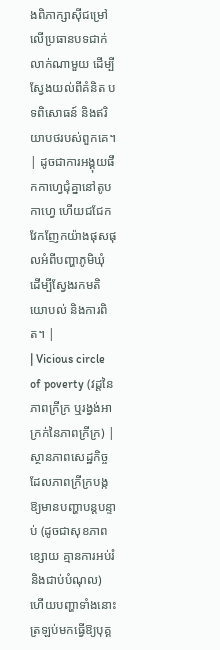ងពិភាក្សាស៊ីជម្រៅលើប្រធានបទជាក់លាក់ណាមួយ ដើម្បីស្វែងយល់ពីគំនិត បទពិសោធន៍ និងឥរិយាបថរបស់ពួកគេ។ | ដូចជាការអង្គុយផឹកកាហ្វេជុំគ្នានៅតូបកាហ្វេ ហើយជជែកវែកញែកយ៉ាងផុសផុលអំពីបញ្ហាភូមិឃុំ ដើម្បីស្វែងរកមតិយោបល់ និងការពិត។ |
| Vicious circle of poverty (វដ្តនៃភាពក្រីក្រ ឬរង្វង់អាក្រក់នៃភាពក្រីក្រ) | ស្ថានភាពសេដ្ឋកិច្ចដែលភាពក្រីក្របង្កឱ្យមានបញ្ហាបន្តបន្ទាប់ (ដូចជាសុខភាពខ្សោយ គ្មានការអប់រំ និងជាប់បំណុល) ហើយបញ្ហាទាំងនោះត្រឡប់មកធ្វើឱ្យបុគ្គ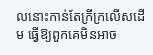លនោះកាន់តែក្រីក្រលើសដើម ធ្វើឱ្យពួកគេមិនអាច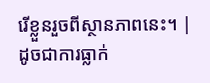រើខ្លួនរួចពីស្ថានភាពនេះ។ | ដូចជាការធ្លាក់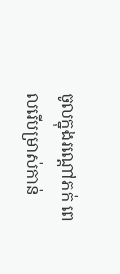ចូលក្នុងរណ្តៅភក់ ពេលរើបម្រាស់កាន់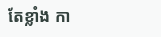តែខ្លាំង កា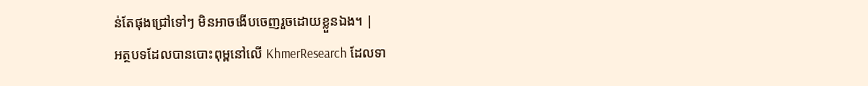ន់តែផុងជ្រៅទៅៗ មិនអាចងើបចេញរួចដោយខ្លួនឯង។ |
អត្ថបទដែលបានបោះពុម្ពនៅលើ KhmerResearch ដែលទា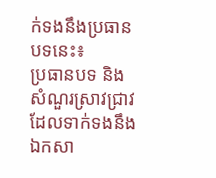ក់ទងនឹងប្រធានបទនេះ៖
ប្រធានបទ និងសំណួរស្រាវជ្រាវដែលទាក់ទងនឹងឯកសា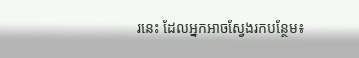រនេះ ដែលអ្នកអាចស្វែងរកបន្ថែម៖